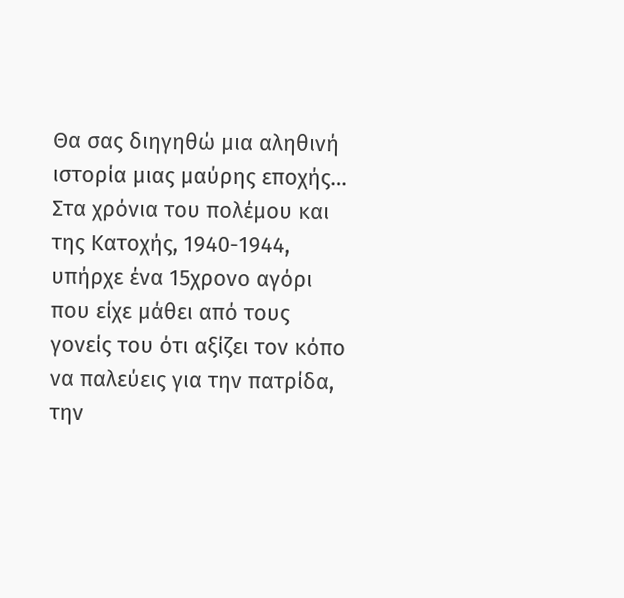Θα σας διηγηθώ μια αληθινή ιστορία μιας μαύρης εποχής…
Στα χρόνια του πολέμου και της Κατοχής, 1940-1944, υπήρχε ένα 15χρονο αγόρι που είχε μάθει από τους γονείς του ότι αξίζει τον κόπο να παλεύεις για την πατρίδα, την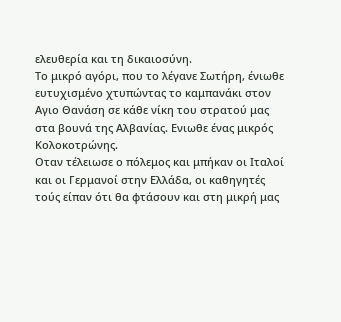ελευθερία και τη δικαιοσύνη.
Το μικρό αγόρι, που το λέγανε Σωτήρη, ένιωθε ευτυχισμένο χτυπώντας το καμπανάκι στον Αγιο Θανάση σε κάθε νίκη του στρατού μας στα βουνά της Αλβανίας. Ενιωθε ένας μικρός Κολοκοτρώνης.
Οταν τέλειωσε ο πόλεμος και μπήκαν οι Ιταλοί και οι Γερμανοί στην Ελλάδα, οι καθηγητές τούς είπαν ότι θα φτάσουν και στη μικρή μας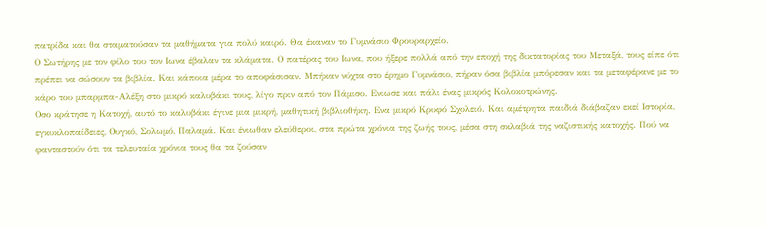πατρίδα και θα σταματούσαν τα μαθήματα για πολύ καιρό. Θα έκαναν το Γυμνάσιο Φρουραρχείο.
Ο Σωτήρης με τον φίλο του τον Ιωνα έβαλαν τα κλάματα. Ο πατέρας του Ιωνα, που ήξερε πολλά από την εποχή της δικτατορίας του Μεταξά, τους είπε ότι πρέπει να σώσουν τα βιβλία. Και κάποια μέρα το αποφάσισαν. Μπήκαν νύχτα στο έρημο Γυμνάσιο, πήραν όσα βιβλία μπόρεσαν και τα μεταφέρανε με το κάρο του μπαρμπα-Αλέξη στο μικρό καλυβάκι τους, λίγο πριν από τον Πάμισο. Ενιωσε και πάλι ένας μικρός Κολοκοτρώνης.
Οσο κράτησε η Κατοχή, αυτό το καλυβάκι έγινε μια μικρή, μαθητική βιβλιοθήκη. Ενα μικρό Κρυφό Σχολειό. Και αμέτρητα παιδιά διάβαζαν εκεί Ιστορία, εγκυκλοπαίδειες, Ουγκό, Σολωμό, Παλαμά. Και ένιωθαν ελεύθεροι, στα πρώτα χρόνια της ζωής τους, μέσα στη σκλαβιά της ναζιστικής κατοχής. Πού να φανταστούν ότι τα τελευταία χρόνια τους θα τα ζούσαν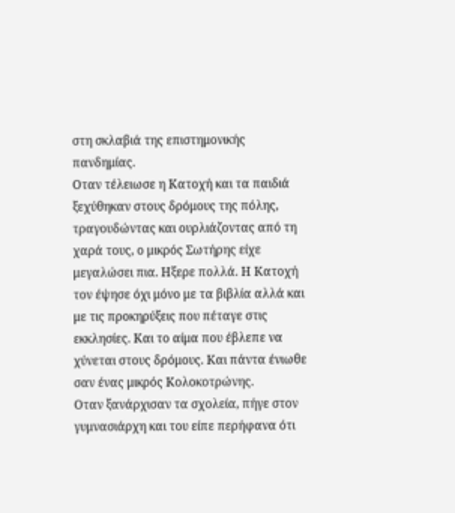στη σκλαβιά της επιστημονικής πανδημίας.
Οταν τέλειωσε η Κατοχή και τα παιδιά ξεχύθηκαν στους δρόμους της πόλης, τραγουδώντας και ουρλιάζοντας από τη χαρά τους, ο μικρός Σωτήρης είχε μεγαλώσει πια. Ηξερε πολλά. Η Κατοχή τον έψησε όχι μόνο με τα βιβλία αλλά και με τις προκηρύξεις που πέταγε στις εκκλησίες. Και το αίμα που έβλεπε να χύνεται στους δρόμους. Και πάντα ένιωθε σαν ένας μικρός Κολοκοτρώνης.
Οταν ξανάρχισαν τα σχολεία, πήγε στον γυμνασιάρχη και του είπε περήφανα ότι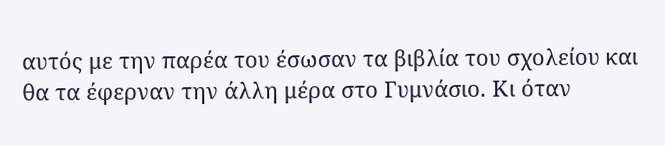αυτός με την παρέα του έσωσαν τα βιβλία του σχολείου και θα τα έφερναν την άλλη μέρα στο Γυμνάσιο. Κι όταν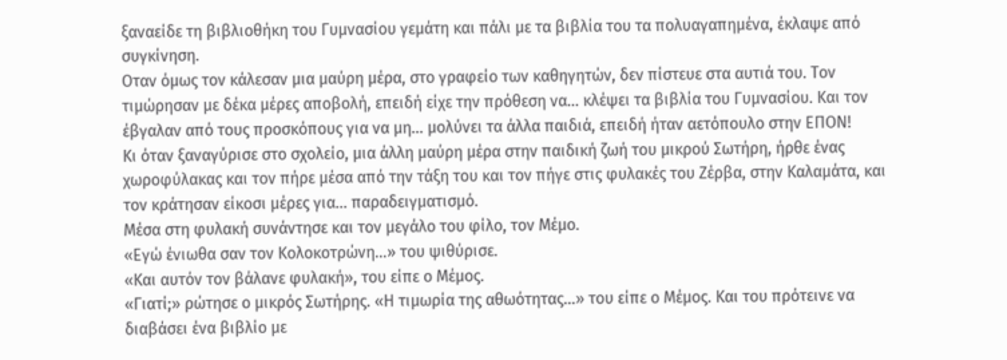ξαναείδε τη βιβλιοθήκη του Γυμνασίου γεμάτη και πάλι με τα βιβλία του τα πολυαγαπημένα, έκλαψε από συγκίνηση.
Οταν όμως τον κάλεσαν μια μαύρη μέρα, στο γραφείο των καθηγητών, δεν πίστευε στα αυτιά του. Τον τιμώρησαν με δέκα μέρες αποβολή, επειδή είχε την πρόθεση να… κλέψει τα βιβλία του Γυμνασίου. Και τον έβγαλαν από τους προσκόπους για να μη… μολύνει τα άλλα παιδιά, επειδή ήταν αετόπουλο στην ΕΠΟΝ!
Κι όταν ξαναγύρισε στο σχολείο, μια άλλη μαύρη μέρα στην παιδική ζωή του μικρού Σωτήρη, ήρθε ένας χωροφύλακας και τον πήρε μέσα από την τάξη του και τον πήγε στις φυλακές του Ζέρβα, στην Καλαμάτα, και τον κράτησαν είκοσι μέρες για… παραδειγματισμό.
Μέσα στη φυλακή συνάντησε και τον μεγάλο του φίλο, τον Μέμο.
«Εγώ ένιωθα σαν τον Κολοκοτρώνη…» του ψιθύρισε.
«Και αυτόν τον βάλανε φυλακή», του είπε ο Μέμος.
«Γιατί;» ρώτησε ο μικρός Σωτήρης. «Η τιμωρία της αθωότητας…» του είπε ο Μέμος. Και του πρότεινε να διαβάσει ένα βιβλίο με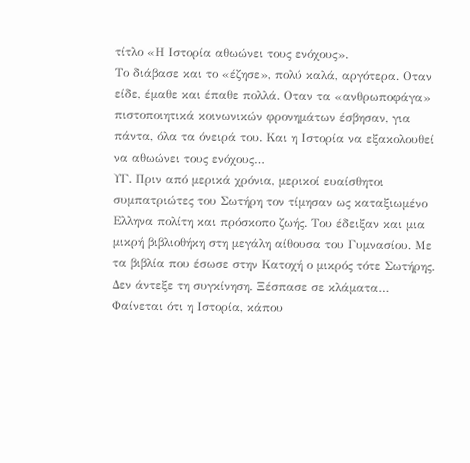τίτλο «Η Ιστορία αθωώνει τους ενόχους».
Το διάβασε και το «έζησε», πολύ καλά, αργότερα. Οταν είδε, έμαθε και έπαθε πολλά. Οταν τα «ανθρωποφάγα» πιστοποιητικά κοινωνικών φρονημάτων έσβησαν, για πάντα, όλα τα όνειρά του. Και η Ιστορία να εξακολουθεί να αθωώνει τους ενόχους…
ΥΓ. Πριν από μερικά χρόνια, μερικοί ευαίσθητοι συμπατριώτες του Σωτήρη τον τίμησαν ως καταξιωμένο Ελληνα πολίτη και πρόσκοπο ζωής. Του έδειξαν και μια μικρή βιβλιοθήκη στη μεγάλη αίθουσα του Γυμνασίου. Με τα βιβλία που έσωσε στην Κατοχή ο μικρός τότε Σωτήρης. Δεν άντεξε τη συγκίνηση. Ξέσπασε σε κλάματα…
Φαίνεται ότι η Ιστορία, κάπου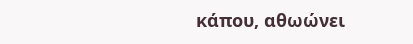κάπου, αθωώνει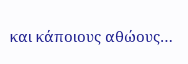και κάποιους αθώους…